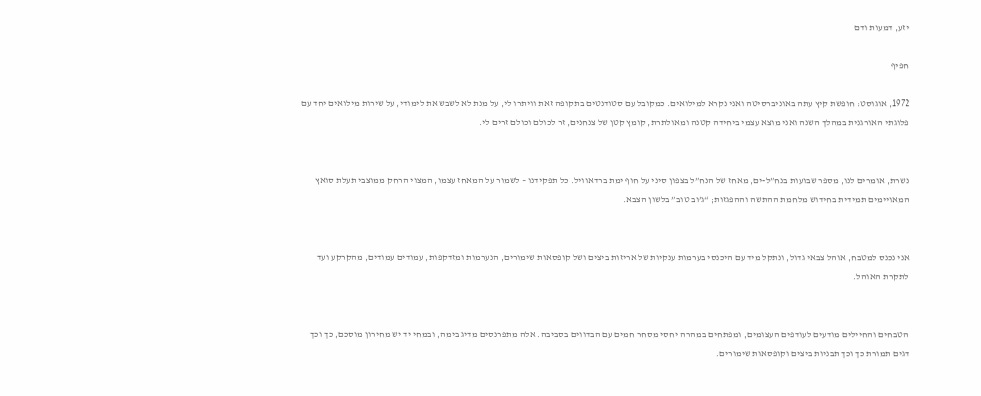יזע, דמעות ודם

חפיף

1972, אוגוסט: חופשת קיץ עתה באוניברסיטה ואני נקרא למילואים. כמקובל עם סטודנטים בתקופה זאת וויתרו לי, על מנת לא לשבש את לימודי, על שירות מילואים יחד עם פלוגתי האורגנית במהלך השנה ואני מוצא עצמי ביחידה קטנה ומאולתרת, קומץ קטן של צנחנים, זר לכולם וכולם זרים לי.


נשרת, אומרים לנו, מספר שבועות בנח”ל-ים, מאחז של הנח”ל בצפון סיני על חוף ימת ברדאוויל. כל תפקידנו – לשמור על המאחז עצמו, המצוי הרחק ממוצבי תעלת סואץ המאויימים תמידית בחידוש מלחמת ההתשה וההפגזות; “ג’וב טוב” בלשון הצבא.


אני נכנס למטבח, אוהל צבאי גדול, ונתקל מיד עם היכנסי בערמות ענקיות של אריזות ביצים ושל קופסאות שימורים, הנערמות ומזדקפות, עמודים עמודים, מהקרקע ועד לתקרת האוהל.


הטבחים והחיילים מודעים לעודפים העצומים, ומפתחים במהרה יחסי מסחר חמים עם הבדווים בסביבה. אלה מתפרנסים מדיג בימה, ובמחי יד יש מחירון מוסכם, כך וכך דגים תמורת כך וכך תבניות ביצים וקופסאות שימורים.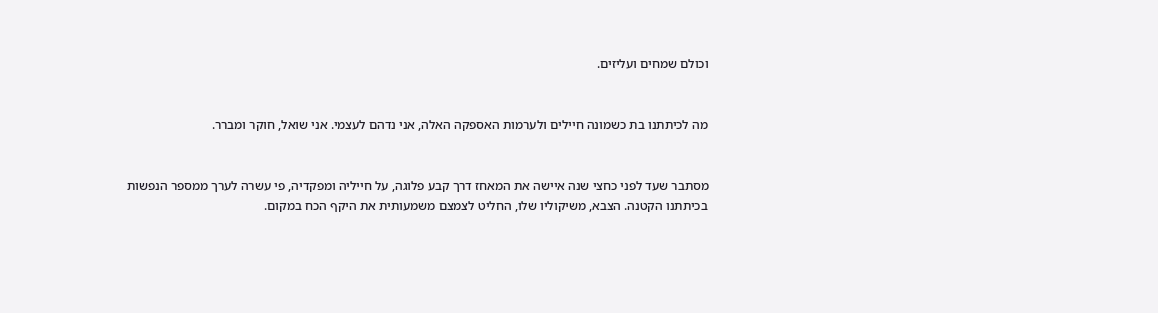וכולם שמחים ועליזים.


מה לכיתתנו בת כשמונה חיילים ולערמות האספקה האלה, אני נדהם לעצמי. אני שואל, חוקר ומברר.


מסתבר שעד לפני כחצי שנה איישה את המאחז דרך קבע פלוגה, על חייליה ומפקדיה, פי עשרה לערך ממספר הנפשות בכיתתנו הקטנה. הצבא, משיקוליו שלו, החליט לצמצם משמעותית את היקף הכח במקום.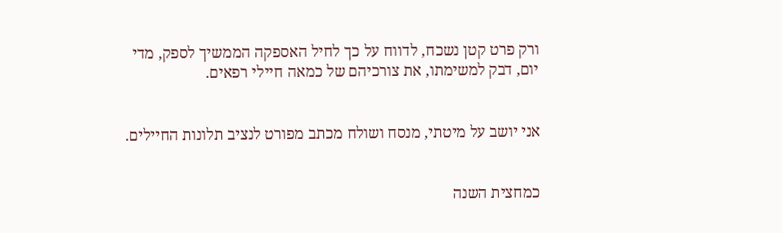ורק פרט קטן נשכח, לדווח על כך לחיל האספקה הממשיך לספק, מדי יום, דבק למשימתו, את צורכיהם של כמאה חיילי רפאים.


אני יושב על מיטתי, מנסח ושולח מכתב מפורט לנציב תלונות החיילים.


כמחצית השנה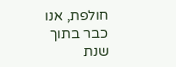חולפת, אנו כבר בתוך שנת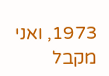1973, ואני מקבל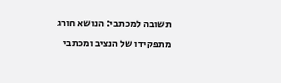תשובה למכתבי: הנושא חורג מתפקידו של הנציב ומכתבי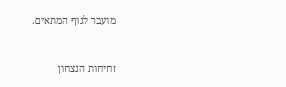מועבר לגוף המתאים.


זחיחות הנצחון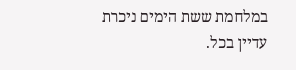במלחמת ששת הימים ניכרת עדיין בכל.